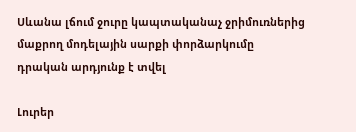Սևանա լճում ջուրը կապտականաչ ջրիմուռներից մաքրող մոդելային սարքի փորձարկումը դրական արդյունք է տվել

Լուրեր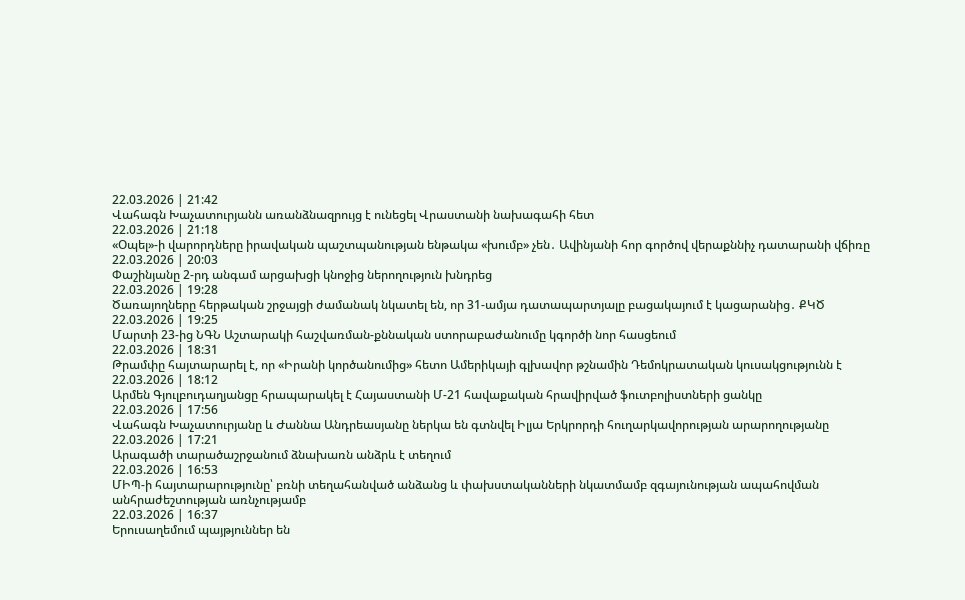22.03.2026 | 21:42
Վահագն Խաչատուրյանն առանձնազրույց է ունեցել Վրաստանի նախագահի հետ
22.03.2026 | 21:18
«Օպել»-ի վարորդները իրավական պաշտպանության ենթակա «խումբ» չեն․ Ավինյանի հոր գործով վերաքննիչ դատարանի վճիռը
22.03.2026 | 20:03
Փաշինյանը 2-րդ անգամ արցախցի կնոջից ներողություն խնդրեց
22.03.2026 | 19:28
Ծառայողները հերթական շրջայցի ժամանակ նկատել են, որ 31-ամյա դատապարտյալը բացակայում է կացարանից․ ՔԿԾ
22.03.2026 | 19:25
Մարտի 23-ից ՆԳՆ Աշտարակի հաշվառման-քննական ստորաբաժանումը կգործի նոր հասցեում
22.03.2026 | 18:31
Թրամփը հայտարարել է, որ «Իրանի կործանումից» հետո Ամերիկայի գլխավոր թշնամին Դեմոկրատական կուսակցությունն է
22.03.2026 | 18:12
Արմեն Գյուլբուդաղյանցը հրապարակել է Հայաստանի Մ-21 հավաքական հրավիրված ֆուտբոլիստների ցանկը
22.03.2026 | 17:56
Վահագն Խաչատուրյանը և Ժաննա Անդրեասյանը ներկա են գտնվել Իլյա Երկրորդի հուղարկավորության արարողությանը
22.03.2026 | 17:21
Արագածի տարածաշրջանում ձնախառն անձրև է տեղում
22.03.2026 | 16:53
ՄԻՊ-ի հայտարարությունը՝ բռնի տեղահանված անձանց և փախստականների նկատմամբ զգայունության ապահովման անհրաժեշտության առնչությամբ
22.03.2026 | 16:37
Երուսաղեմում պայթյուններ են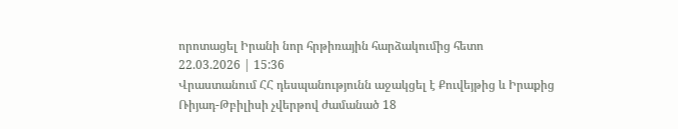որոտացել Իրանի նոր հրթիռային հարձակումից հետո
22.03.2026 | 15:36
Վրաստանում ՀՀ դեսպանությունն աջակցել է Քուվեյթից և Իրաքից Ռիյադ-Թբիլիսի չվերթով ժամանած 18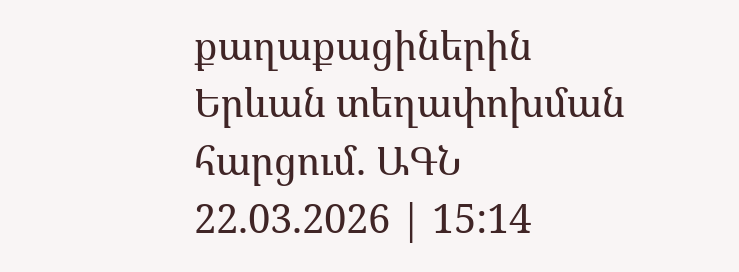քաղաքացիներին Երևան տեղափոխման հարցում. ԱԳՆ
22.03.2026 | 15:14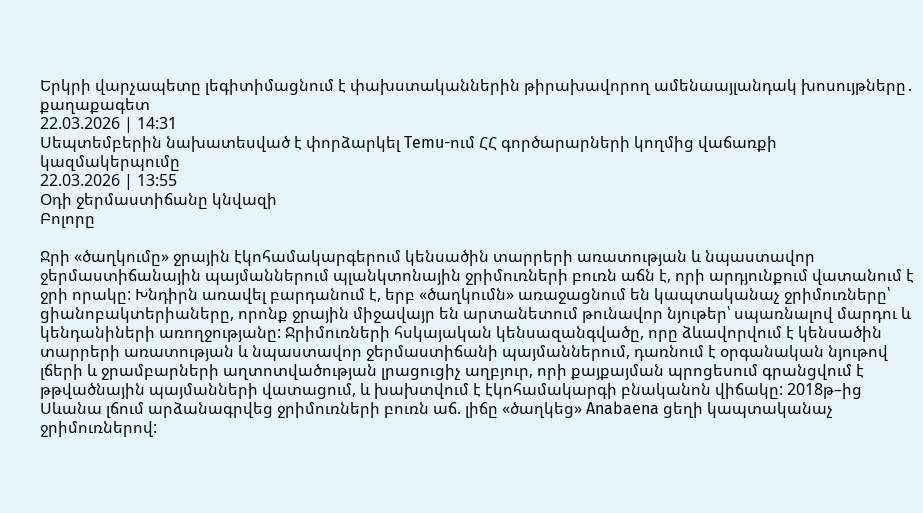Երկրի վարչապետը լեգիտիմացնում է փախստականներին թիրախավորող ամենաայլանդակ խոսույթները․ քաղաքագետ
22.03.2026 | 14:31
Սեպտեմբերին նախատեսված է փորձարկել Temu-ում ՀՀ գործարարների կողմից վաճառքի կազմակերպումը
22.03.2026 | 13:55
Օդի ջերմաստիճանը կնվազի
Բոլորը

Ջրի «ծաղկումը» ջրային էկոհամակարգերում կենսածին տարրերի առատության և նպաստավոր ջերմաստիճանային պայմաններում պլանկտոնային ջրիմուռների բուռն աճն է, որի արդյունքում վատանում է ջրի որակը: Խնդիրն առավել բարդանում է, երբ «ծաղկումն» առաջացնում են կապտականաչ ջրիմուռները՝ ցիանոբակտերիաները, որոնք ջրային միջավայր են արտանետում թունավոր նյութեր՝ սպառնալով մարդու և կենդանիների առողջությանը: Ջրիմուռների հսկայական կենսազանգվածը, որը ձևավորվում է կենսածին տարրերի առատության և նպաստավոր ջերմաստիճանի պայմաններում, դառնում է օրգանական նյութով լճերի և ջրամբարների աղտոտվածության լրացուցիչ աղբյուր, որի քայքայման պրոցեսում գրանցվում է թթվածնային պայմանների վատացում, և խախտվում է էկոհամակարգի բնականոն վիճակը: 2018թ–ից Սևանա լճում արձանագրվեց ջրիմուռների բուռն աճ. լիճը «ծաղկեց» Anabaena ցեղի կապտականաչ ջրիմուռներով: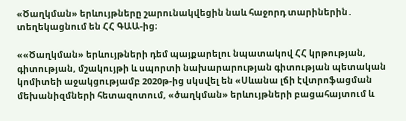«Ծաղկման» երևույթները շարունակվեցին նաև հաջորդ տարիներին․ տեղեկացնում են ՀՀ ԳԱԱ-ից։

««Ծաղկման» երևույթների դեմ պայքարելու նպատակով ՀՀ կրթության, գիտության, մշակույթի և սպորտի նախարարության գիտության պետական կոմիտեի աջակցությամբ 2020թ-ից սկսվել են «Սևանա լճի էվտրոֆացման մեխանիզմների հետազոտում, «ծաղկման» երևույթների բացահայտում և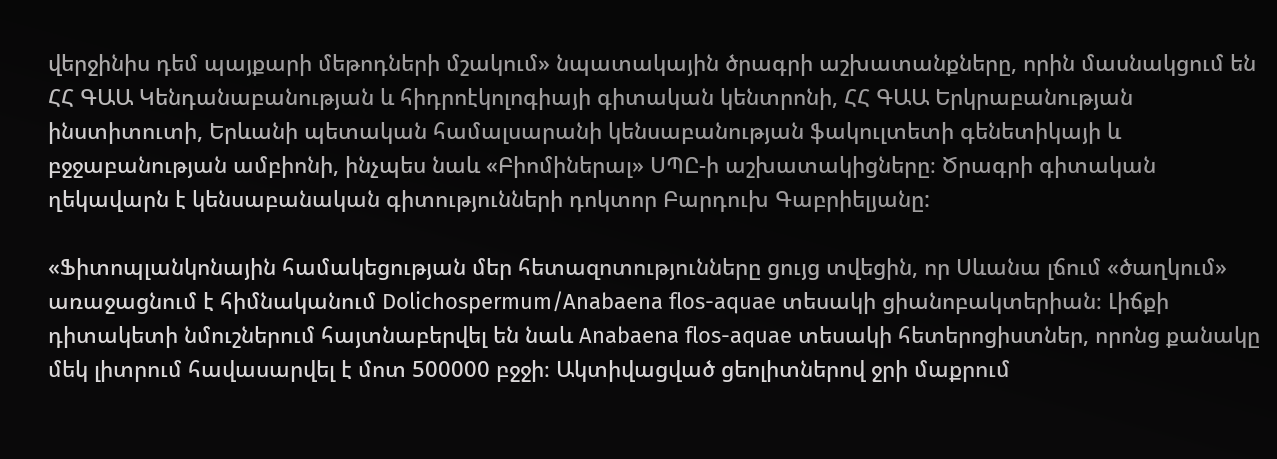վերջինիս դեմ պայքարի մեթոդների մշակում» նպատակային ծրագրի աշխատանքները, որին մասնակցում են ՀՀ ԳԱԱ Կենդանաբանության և հիդրոէկոլոգիայի գիտական կենտրոնի, ՀՀ ԳԱԱ Երկրաբանության ինստիտուտի, Երևանի պետական համալսարանի կենսաբանության ֆակուլտետի գենետիկայի և բջջաբանության ամբիոնի, ինչպես նաև «Բիոմիներալ» ՍՊԸ-ի աշխատակիցները։ Ծրագրի գիտական ղեկավարն է կենսաբանական գիտությունների դոկտոր Բարդուխ Գաբրիելյանը:

«Ֆիտոպլանկոնային համակեցության մեր հետազոտությունները ցույց տվեցին, որ Սևանա լճում «ծաղկում» առաջացնում է հիմնականում Dolichospermum/Anabaena flos-aquae տեսակի ցիանոբակտերիան։ Լիճքի դիտակետի նմուշներում հայտնաբերվել են նաև Anabaena flos-aquae տեսակի հետերոցիստներ, որոնց քանակը մեկ լիտրում հավասարվել է մոտ 500000 բջջի։ Ակտիվացված ցեոլիտներով ջրի մաքրում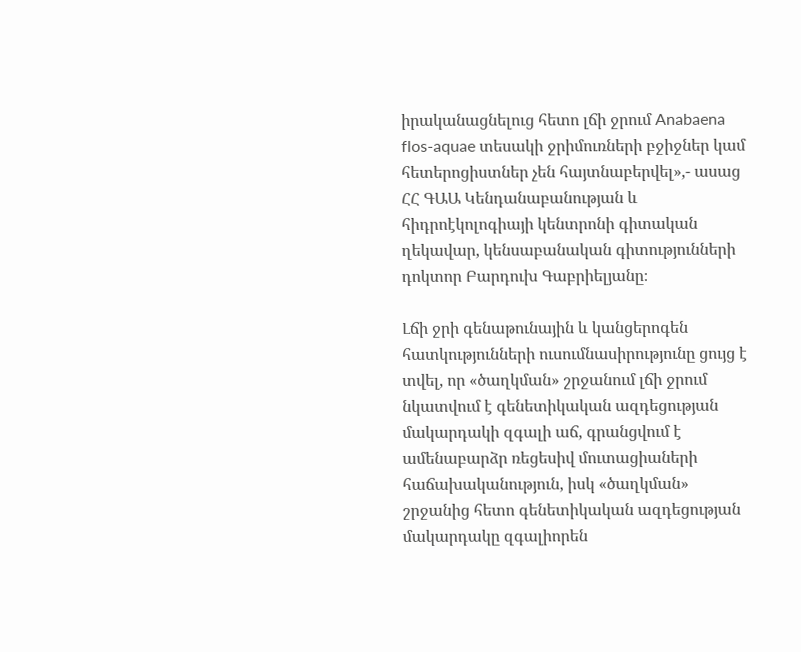իրականացնելուց հետո լճի ջրում Anabaena flos-aquae տեսակի ջրիմուռների բջիջներ կամ հետերոցիստներ չեն հայտնաբերվել»,- ասաց ՀՀ ԳԱԱ Կենդանաբանության և հիդրոէկոլոգիայի կենտրոնի գիտական ղեկավար, կենսաբանական գիտությունների դոկտոր Բարդուխ Գաբրիելյանը։

Լճի ջրի գենաթունային և կանցերոգեն հատկությունների ուսումնասիրությունը ցույց է տվել, որ «ծաղկման» շրջանում լճի ջրում նկատվում է գենետիկական ազդեցության մակարդակի զգալի աճ, գրանցվում է ամենաբարձր ռեցեսիվ մուտացիաների հաճախականություն, իսկ «ծաղկման» շրջանից հետո գենետիկական ազդեցության մակարդակը զգալիորեն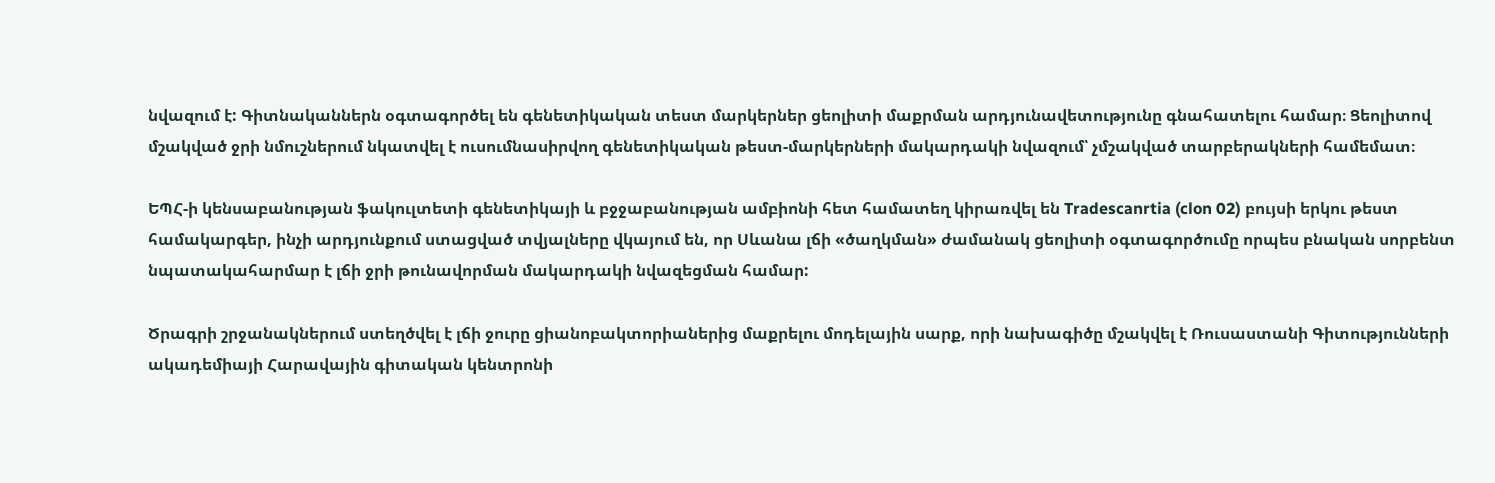նվազում է: Գիտնականներն օգտագործել են գենետիկական տեստ մարկերներ ցեոլիտի մաքրման արդյունավետությունը գնահատելու համար։ Ցեոլիտով մշակված ջրի նմուշներում նկատվել է ուսումնասիրվող գենետիկական թեստ-մարկերների մակարդակի նվազում՝ չմշակված տարբերակների համեմատ։

ԵՊՀ-ի կենսաբանության ֆակուլտետի գենետիկայի և բջջաբանության ամբիոնի հետ համատեղ կիրառվել են Tradescanrtia (clon 02) բույսի երկու թեստ համակարգեր, ինչի արդյունքում ստացված տվյալները վկայում են, որ Սևանա լճի «ծաղկման» ժամանակ ցեոլիտի օգտագործումը որպես բնական սորբենտ նպատակահարմար է լճի ջրի թունավորման մակարդակի նվազեցման համար:

Ծրագրի շրջանակներում ստեղծվել է լճի ջուրը ցիանոբակտորիաներից մաքրելու մոդելային սարք, որի նախագիծը մշակվել է Ռուսաստանի Գիտությունների ակադեմիայի Հարավային գիտական կենտրոնի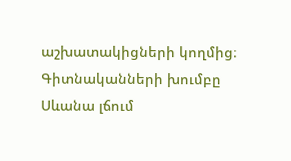աշխատակիցների կողմից։ Գիտնականների խումբը Սևանա լճում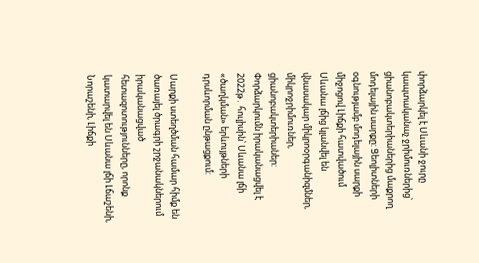փորձարկել է Սևանի ջուրը կապտականաչ ջրիմուռներից՝ ցիանոբակտերիաներից մաքրող մոդելային սարքը: Ցեոլիտների օգնությամբ մոդելային սարքի միջոցով Լիճքի հատվածում Սևանա լճից կլանվել են վնասակար միկրոօրգանիզմներ, միկրոջրիմուռներ, ցիանոբակտերիաներ: Փորձարկումն իրականացվել է 2022թ․ հուլիսին՝ Սևանա լճի «ծաղկման» երևույթների դրսևորման ընթացքում:

Սարքի ստեղծման համար հիմք են ծառայել ծրագրի շրջանակներում իրականացված հետազոտությունները, որոնք կատարվել են Սևանա լճի Լճաշենի, Նորաշենի, Լիճքի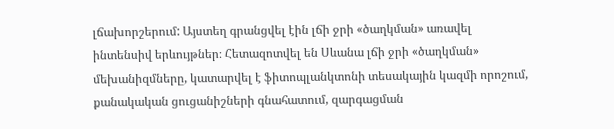լճախորշերում: Այստեղ գրանցվել էին լճի ջրի «ծաղկման» առավել ինտենսիվ երևույթներ։ Հետազոտվել են Սևանա լճի ջրի «ծաղկման» մեխանիզմները, կատարվել է ֆիտոպլանկտոնի տեսակային կազմի որոշում, քանակական ցուցանիշների գնահատում, զարգացման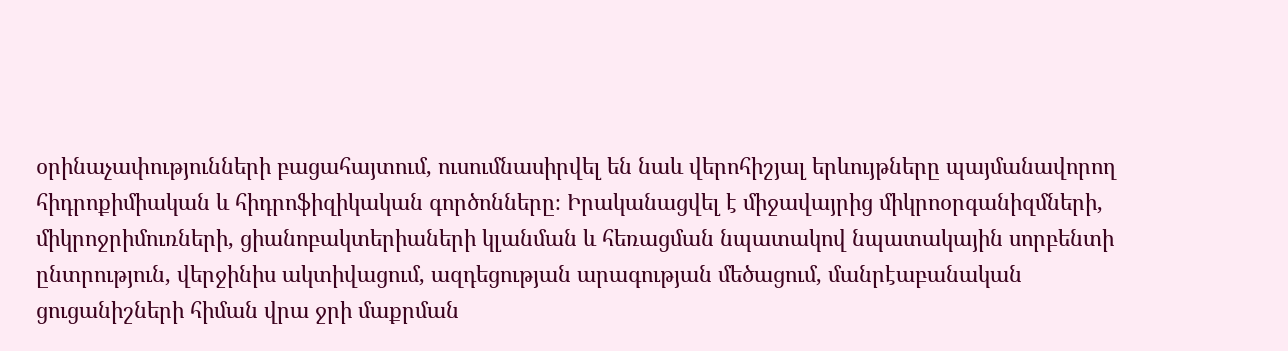օրինաչափությունների բացահայտում, ուսումնասիրվել են նաև վերոհիշյալ երևույթները պայմանավորող հիդրոքիմիական և հիդրոֆիզիկական գործոնները։ Իրականացվել է միջավայրից միկրոօրգանիզմների, միկրոջրիմուռների, ցիանոբակտերիաների կլանման և հեռացման նպատակով նպատակային սորբենտի ընտրություն, վերջինիս ակտիվացում, ազդեցության արագության մեծացում, մանրէաբանական ցուցանիշների հիման վրա ջրի մաքրման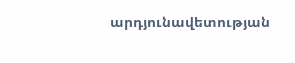արդյունավետության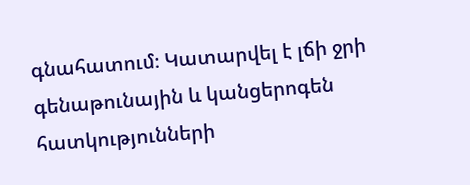գնահատում։ Կատարվել է լճի ջրի գենաթունային և կանցերոգեն հատկությունների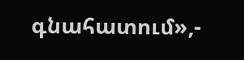գնահատում»,-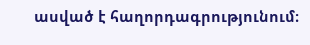ասված է հաղորդագրությունում։